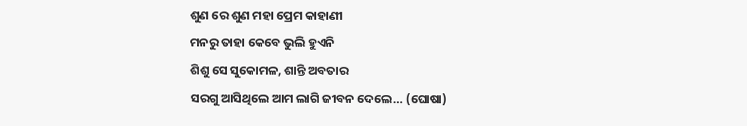ଶୁଣ ରେ ଶୁଣ ମହା ପ୍ରେମ କାହାଣୀ
ମନରୁ ତାହା କେବେ ଭୁଲି ହୁଏନି
ଶିଶୁ ସେ ସୁକୋମଳ, ଶାନ୍ତି ଅବତାର
ସରଗୁ ଆସିଥିଲେ ଆମ ଲାଗି ଜୀବନ ଦେଲେ… (ଘୋଷା)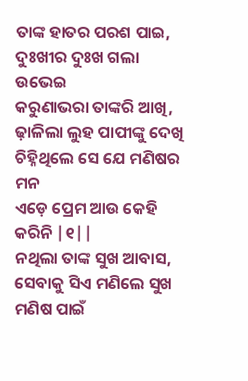ତାଙ୍କ ହାତର ପରଶ ପାଇ, ଦୁଃଖୀର ଦୁଃଖ ଗଲା ଉଭେଇ
କରୁଣାଭରା ତାଙ୍କରି ଆଖି, ଢ଼ାଳିଲା ଲୁହ ପାପୀଙ୍କୁ ଦେଖି
ଚିହ୍ନିଥିଲେ ସେ ଯେ ମଣିଷର ମନ
ଏଡ଼େ ପ୍ରେମ ଆଉ କେହି କରିନି |୧||
ନଥିଲା ତାଙ୍କ ସୁଖ ଆବାସ, ସେବାକୁ ସିଏ ମଣିଲେ ସୁଖ
ମଣିଷ ପାଇଁ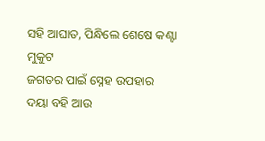ସହି ଆଘାତ, ପିନ୍ଧିଲେ ଶେଷେ କଣ୍ଟା ମୁକୁଟ
ଜଗତର ପାଇଁ ସ୍ନେହ ଉପହାର
ଦୟା ବହି ଆଉ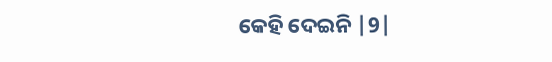କେହି ଦେଇନି |9|